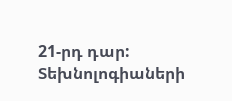21-րդ դար: Տեխնոլոգիաների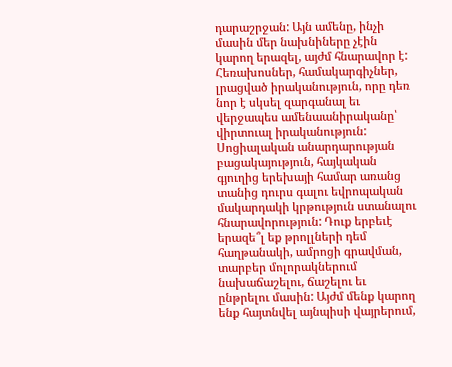դարաշրջան: Այն ամենը, ինչի մասին մեր նախնիները չէին կարող երազել, այժմ հնարավոր է: Հեռախոսներ, համակարգիչներ, լրացված իրականություն, որը դեռ նոր է սկսել զարգանալ եւ վերջապես ամենաանիրականը՝ վիրտուալ իրականություն:
Սոցիալական անարդարության բացակայություն, հայկական գյուղից երեխայի համար առանց տանից դուրս գալու եվրոպական մակարդակի կրթություն ստանալու հնարավորություն: Դուք երբեւէ երազե՞լ եք թրոլլների դեմ հաղթանակի, ամրոցի գրավման, տարբեր մոլորակներում նախաճաշելու, ճաշելու եւ ընթրելու մասին: Այժմ մենք կարող ենք հայտնվել այնպիսի վայրերում,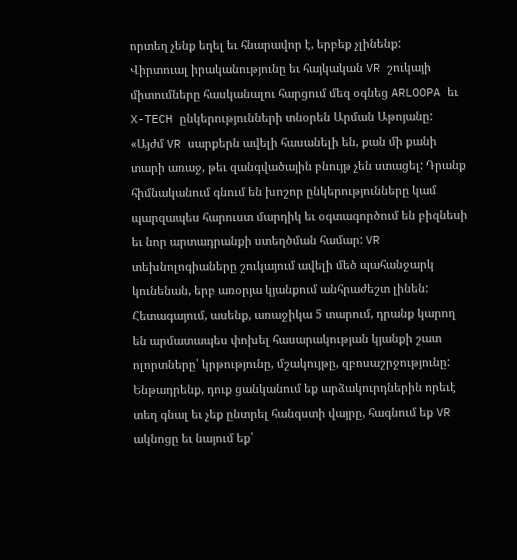որտեղ չենք եղել եւ հնարավոր է, երբեք չլինենք:
Վիրտուալ իրականությունը եւ հայկական VR շուկայի միտումները հասկանալու հարցում մեզ օգնեց ARLOOPA եւ X-TECH ընկերությունների տնօրեն Արման Աթոյանը:
«Այժմ VR սարքերն ավելի հասանելի են, քան մի քանի տարի առաջ, թեւ զանգվածային բնույթ չեն ստացել: Դրանք հիմնականում գնում են խոշոր ընկերությունները կամ պարզապես հարուստ մարդիկ եւ օգտագործում են բիզնեսի եւ նոր արտադրանքի ստեղծման համար: VR տեխնոլոգիաները շուկայում ավելի մեծ պահանջարկ կունենան, երբ առօրյա կյանքում անհրաժեշտ լինեն: Հետագայում, ասենք, առաջիկա 5 տարում, դրանք կարող են արմատապես փոխել հասարակության կյանքի շատ ոլորտները՝ կրթությունը, մշակույթը, զբոսաշրջությունը: Ենթադրենք, դուք ցանկանում եք արձակուրդներին որեւէ տեղ գնալ եւ չեք ընտրել հանգստի վայրը, հագնում եք VR ակնոցը եւ նայում եք՝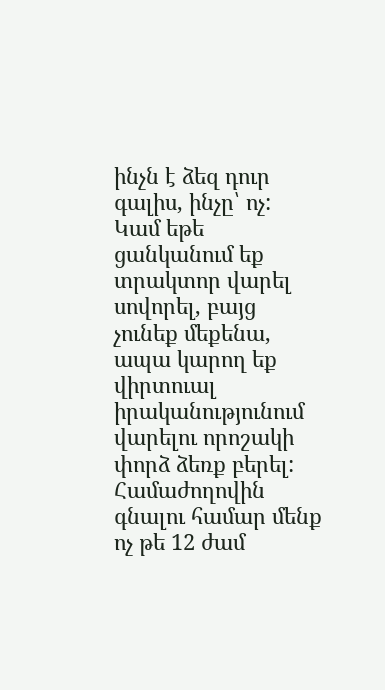ինչն է ձեզ դուր գալիս, ինչը՝ ոչ: Կամ եթե ցանկանում եք տրակտոր վարել սովորել, բայց չունեք մեքենա, ապա կարող եք վիրտուալ իրականությունում վարելու որոշակի փորձ ձեռք բերել:
Համաժողովին գնալու համար մենք ոչ թե 12 ժամ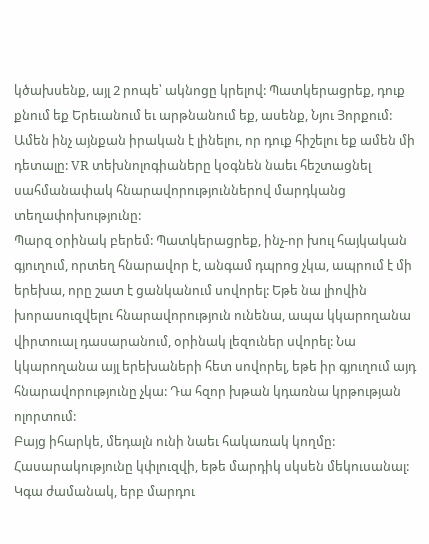կծախսենք, այլ 2 րոպե՝ ակնոցը կրելով: Պատկերացրեք, դուք քնում եք Երեւանում եւ արթնանում եք, ասենք, Նյու Յորքում: Ամեն ինչ այնքան իրական է լինելու, որ դուք հիշելու եք ամեն մի դետալը: VR տեխնոլոգիաները կօգնեն նաեւ հեշտացնել սահմանափակ հնարավորություններով մարդկանց տեղափոխությունը:
Պարզ օրինակ բերեմ: Պատկերացրեք, ինչ-որ խուլ հայկական գյուղում, որտեղ հնարավոր է, անգամ դպրոց չկա, ապրում է մի երեխա, որը շատ է ցանկանում սովորել: Եթե նա լիովին խորասուզվելու հնարավորություն ունենա, ապա կկարողանա վիրտուալ դասարանում, օրինակ լեզուներ սվորել: Նա կկարողանա այլ երեխաների հետ սովորել, եթե իր գյուղում այդ հնարավորությունը չկա: Դա հզոր խթան կդառնա կրթության ոլորտում:
Բայց իհարկե, մեդալն ունի նաեւ հակառակ կողմը: Հասարակությունը կփլուզվի, եթե մարդիկ սկսեն մեկուսանալ: Կգա ժամանակ, երբ մարդու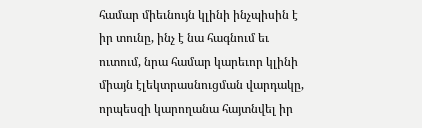համար միեւնույն կլինի ինչպիսին է իր տունը, ինչ է նա հագնում եւ ուտում, նրա համար կարեւոր կլինի միայն էլեկտրասնուցման վարդակը, որպեսզի կարողանա հայտնվել իր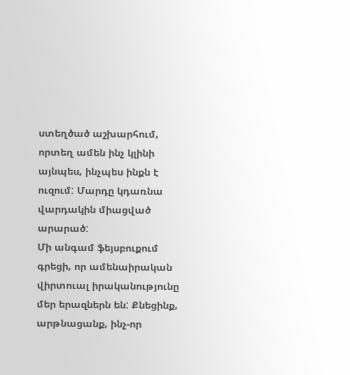ստեղծած աշխարհում, որտեղ ամեն ինչ կլինի այնպես, ինչպես ինքն է ուզում: Մարդը կդառնա վարդակին միացված արարած:
Մի անգամ ֆեյսբուքում գրեցի, որ ամենաիրական վիրտուալ իրականությունը մեր երազներն են: Քնեցինք, արթնացանք, ինչ-որ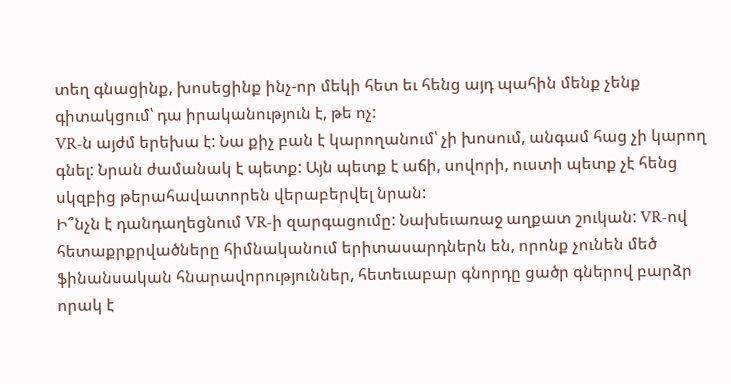տեղ գնացինք, խոսեցինք ինչ-որ մեկի հետ եւ հենց այդ պահին մենք չենք գիտակցում՝ դա իրականություն է, թե ոչ:
VR-ն այժմ երեխա է: Նա քիչ բան է կարողանում՝ չի խոսում, անգամ հաց չի կարող գնել: Նրան ժամանակ է պետք: Այն պետք է աճի, սովորի, ուստի պետք չէ հենց սկզբից թերահավատորեն վերաբերվել նրան:
Ի՞նչն է դանդաղեցնում VR-ի զարգացումը: Նախեւառաջ աղքատ շուկան: VR-ով հետաքրքրվածները հիմնականում երիտասարդներն են, որոնք չունեն մեծ ֆինանսական հնարավորություններ, հետեւաբար գնորդը ցածր գներով բարձր որակ է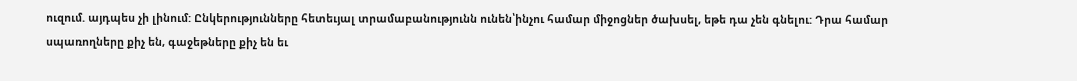ուզում. այդպես չի լինում: Ընկերությունները հետեւյալ տրամաբանությունն ունեն՝ինչու համար միջոցներ ծախսել, եթե դա չեն գնելու: Դրա համար սպառողները քիչ են, գաջեթները քիչ են եւ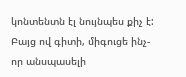կոնտենտն էլ նույնպես քիչ է: Բայց ով գիտի, միգուցե ինչ-որ անսպասելի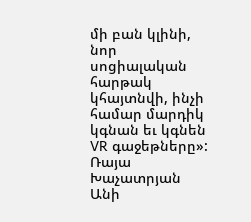մի բան կլինի, նոր սոցիալական հարթակ կհայտնվի, ինչի համար մարդիկ կգնան եւ կգնեն VR գաջեթները»:
Ռայա Խաչատրյան
Անի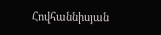Հովհաննիսյան